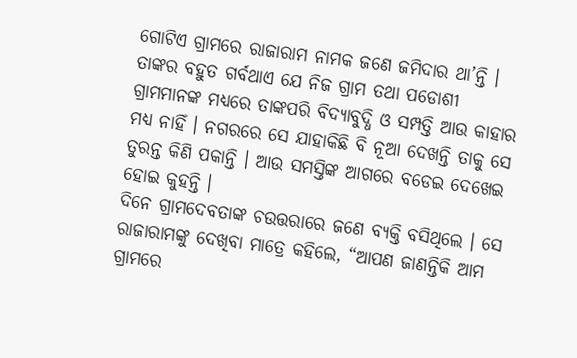ଗୋଟିଏ ଗ୍ରାମରେ ରାଜାରାମ ନାମକ ଜଣେ ଜମିଦାର ଥା’ନ୍ତି । ତାଙ୍କର ବହୁତ ଗର୍ବଥାଏ ଯେ ନିଜ ଗ୍ରାମ ତଥା ପଡୋଶୀ ଗ୍ରାମମାନଙ୍କ ମଧ୍ୟରେ ତାଙ୍କପରି ବିଦ୍ୟାବୁଦ୍ଧି ଓ ସମ୍ପତ୍ତି ଆଉ କାହାର ମଧ୍ୟ ନାହିଁ । ନଗରରେ ସେ ଯାହାକିଛି ବି ନୂଆ ଦେଖନ୍ତି ତାକୁ ସେ ତୁରନ୍ତ କିଣି ପକାନ୍ତି । ଆଉ ସମସ୍ତିଙ୍କ ଆଗରେ ବଡେଇ ଦେଖେଇ ହୋଇ କୁହନ୍ତି ।
ଦିନେ ଗ୍ରାମଦେବତାଙ୍କ ଚଉତ୍ତରାରେ ଜଣେ ବ୍ୟକ୍ତି ବସିଥିଲେ । ସେ ରାଜାରାମଙ୍କୁ ଦେଖିବା ମାତ୍ରେ କହିଲେ, “ଆପଣ ଜାଣନ୍ତିକି ଆମ ଗ୍ରାମରେ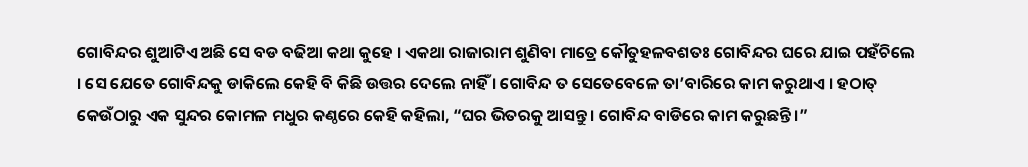ଗୋବିନ୍ଦର ଶୁଆଟିଏ ଅଛି ସେ ବଡ ବଢିଆ କଥା କୁହେ । ଏକଥା ରାଜାରାମ ଶୁଣିବା ମାତ୍ରେ କୌତୁହଳବଶତଃ ଗୋବିନ୍ଦର ଘରେ ଯାଇ ପହଁଚିଲେ । ସେ ଯେତେ ଗୋବିନ୍ଦକୁ ଡାକିଲେ କେହି ବି କିଛି ଉତ୍ତର ଦେଲେ ନାହିଁ । ଗୋବିନ୍ଦ ତ ସେତେବେଳେ ତା’ବାରିରେ କାମ କରୁଥାଏ । ହଠାତ୍ କେଉଁଠାରୁ ଏକ ସୁନ୍ଦର କୋମଳ ମଧୁର କଣ୍ଠରେ କେହି କହିଲା, “ଘର ଭିତରକୁ ଆସନ୍ତୁ । ଗୋବିନ୍ଦ ବାଡିରେ କାମ କରୁଛନ୍ତି ।”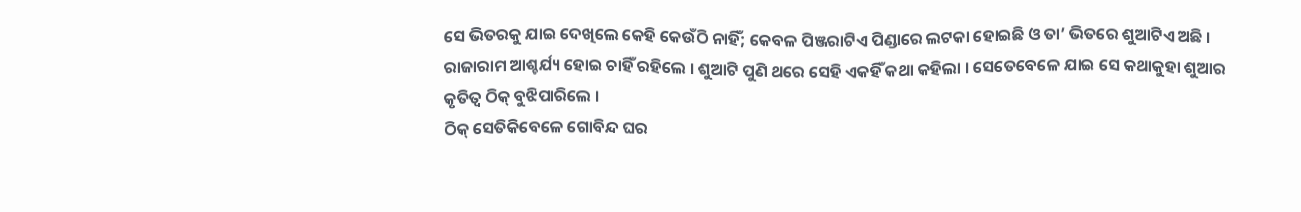ସେ ଭିତରକୁ ଯାଇ ଦେଖିଲେ କେହି କେଉଁଠି ନାହିଁ; କେବଳ ପିଞ୍ଜରାଟିଏ ପିଣ୍ଡାରେ ଲଟକା ହୋଇଛି ଓ ତା’ ଭିତରେ ଶୁଆଟିଏ ଅଛି । ରାଜାରାମ ଆଶ୍ଚର୍ଯ୍ୟ ହୋଇ ଚାହିଁ ରହିଲେ । ଶୁଆଟି ପୁଣି ଥରେ ସେହି ଏକହିଁ କଥା କହିଲା । ସେତେବେଳେ ଯାଇ ସେ କଥାକୁହା ଶୁଆର କୃତିତ୍ୱ ଠିକ୍ ବୁଝିପାରିଲେ ।
ଠିକ୍ ସେତିକିବେଳେ ଗୋବିନ୍ଦ ଘର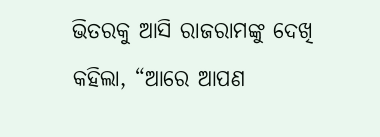ଭିତରକୁ ଆସି ରାଜରାମଙ୍କୁ ଦେଖି କହିଲା, “ଆରେ ଆପଣ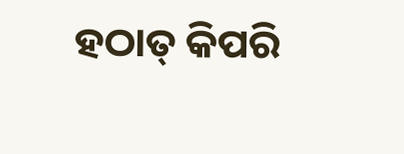ହଠାତ୍ କିପରି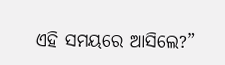ଏହି ସମୟରେ ଆସିଲେ?”